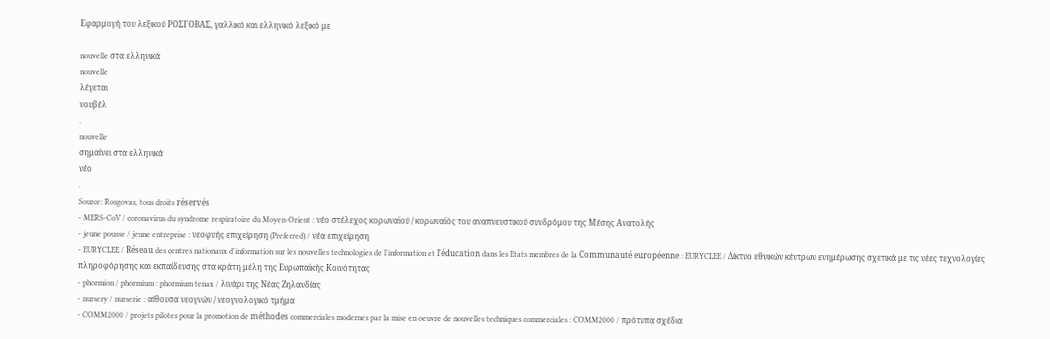Εφαρμογή του λεξικού ΡΟΣΓΟΒΑΣ, γαλλικό και ελληνικό λεξικό με

nouvelle στα ελληνικά
nouvelle
λέγεται
νουβέλ
.
nouvelle
σημαίνει στα ελληνικά
νέο
.
Source: Rosgovas, tous droits réservés
- MERS-CoV / coronavirus du syndrome respiratoire du Moyen-Orient : νέο στέλεχος κορωναϊού / κορωναϊός του αναπνευστικού συνδρόμου της Μέσης Ανατολής
- jeune pousse / jeune entreprise : νεοφυής επιχείρηση (Preferred) / νέα επιχείρηση
- EURYCLEE / Réseau des centres nationaux d'information sur les nouvelles technologies de l'information et l'éducation dans les Etats membres de la Communauté européenne : EURYCLEE / Δίκτυο εθνικών κέντρων ενημέρωσης σχετικά με τις νέες τεχνολογίες πληροφόρησης και εκπαίδευσης στα κράτη μέλη της Ευρωπαϊκής Κοινότητας
- phormion / phormium : phormium tenax / λινάρι της Νέας Ζηλανδίας
- nursery / nurserie : αίθουσα νεογνών / νεογνολογικό τμήμα
- COMM2000 / projets pilotes pour la promotion de méthodes commerciales modernes par la mise en oeuvre de nouvelles techniques commerciales : COMM2000 / πρότυπα σχέδια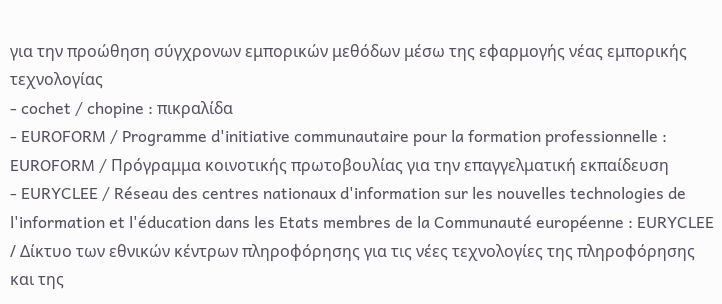για την προώθηση σύγχρονων εμπορικών μεθόδων μέσω της εφαρμογής νέας εμπορικής τεχνολογίας
- cochet / chopine : πικραλίδα
- EUROFORM / Programme d'initiative communautaire pour la formation professionnelle : EUROFORM / Πρόγραμμα κοινοτικής πρωτοβουλίας για την επαγγελματική εκπαίδευση
- EURYCLEE / Réseau des centres nationaux d'information sur les nouvelles technologies de l'information et l'éducation dans les Etats membres de la Communauté européenne : EURYCLEE / Δίκτυο των εθνικών κέντρων πληροφόρησης για τις νέες τεχνολογίες της πληροφόρησης και της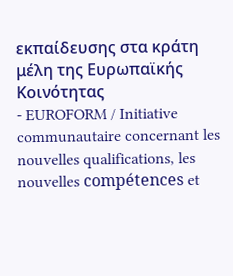εκπαίδευσης στα κράτη μέλη της Ευρωπαϊκής Κοινότητας
- EUROFORM / Initiative communautaire concernant les nouvelles qualifications, les nouvelles compétences et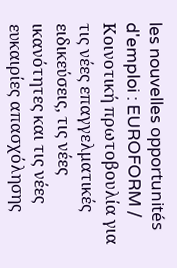les nouvelles opportunités d'emploi : EUROFORM / Κοινοτική πρωτοβουλία για τις νέες επαγγελματικές ειδικεύσεις, τις νέες ικανότητες και τις νέες ευκαιρίες απασχόλησης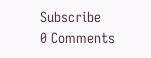Subscribe
0 Comments